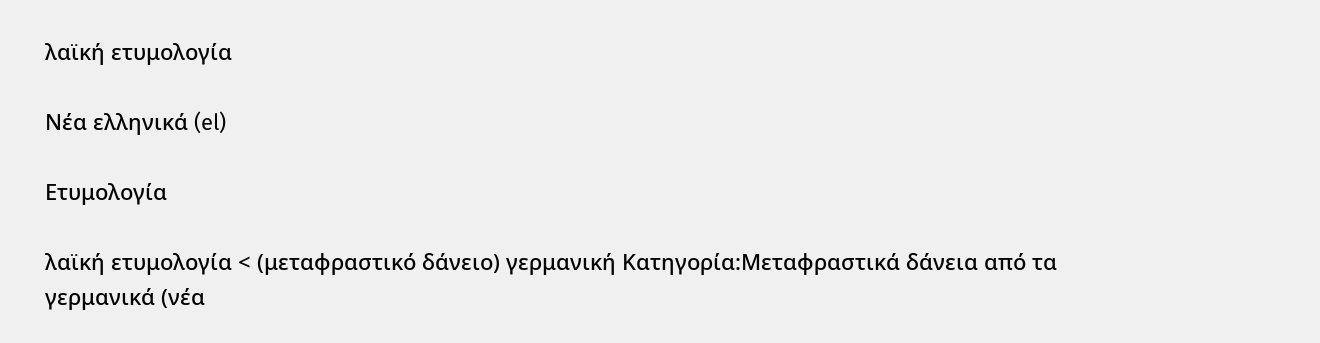λαϊκή ετυμολογία

Νέα ελληνικά (el)

Ετυμολογία

λαϊκή ετυμολογία < (μεταφραστικό δάνειο) γερμανική Κατηγορία:Μεταφραστικά δάνεια από τα γερμανικά (νέα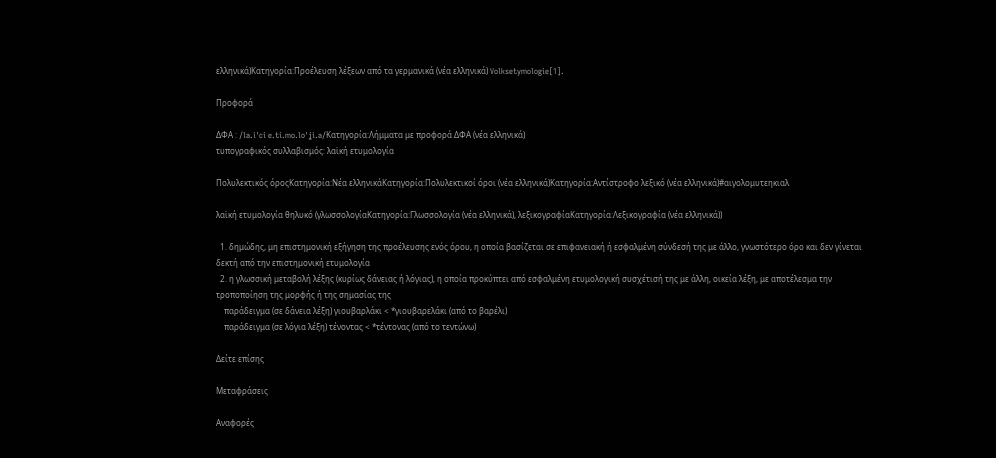ελληνικά)Κατηγορία:Προέλευση λέξεων από τα γερμανικά (νέα ελληνικά) Volksetymologie[1].

Προφορά

ΔΦΑ : /la.iˈci e.ti.mo.loˈʝi.a/Κατηγορία:Λήμματα με προφορά ΔΦΑ (νέα ελληνικά)
τυπογραφικός συλλαβισμός: λαϊκή ετυμολογία

Πολυλεκτικός όροςΚατηγορία:Νέα ελληνικάΚατηγορία:Πολυλεκτικοί όροι (νέα ελληνικά)Κατηγορία:Αντίστροφο λεξικό (νέα ελληνικά)#αιγολομυτεηκιαλ

λαϊκή ετυμολογία θηλυκό (γλωσσολογίαΚατηγορία:Γλωσσολογία (νέα ελληνικά), λεξικογραφίαΚατηγορία:Λεξικογραφία (νέα ελληνικά))

  1. δημώδης, μη επιστημονική εξήγηση της προέλευσης ενός όρου, η οποία βασίζεται σε επιφανειακή ή εσφαλμένη σύνδεσή της με άλλο, γνωστότερο όρο και δεν γίνεται δεκτή από την επιστημονική ετυμολογία
  2. η γλωσσική μεταβολή λέξης (κυρίως δάνειας ή λόγιας), η οποία προκύπτει από εσφαλμένη ετυμολογική συσχέτισή της με άλλη, οικεία λέξη, με αποτέλεσμα την τροποποίηση της μορφής ή της σημασίας της
    παράδειγμα (σε δάνεια λέξη) γιουβαρλάκι < *γιουβαρελάκι (από το βαρέλι)
    παράδειγμα (σε λόγια λέξη) τένοντας < *τέντονας (από το τεντώνω)

Δείτε επίσης

Μεταφράσεις

Αναφορές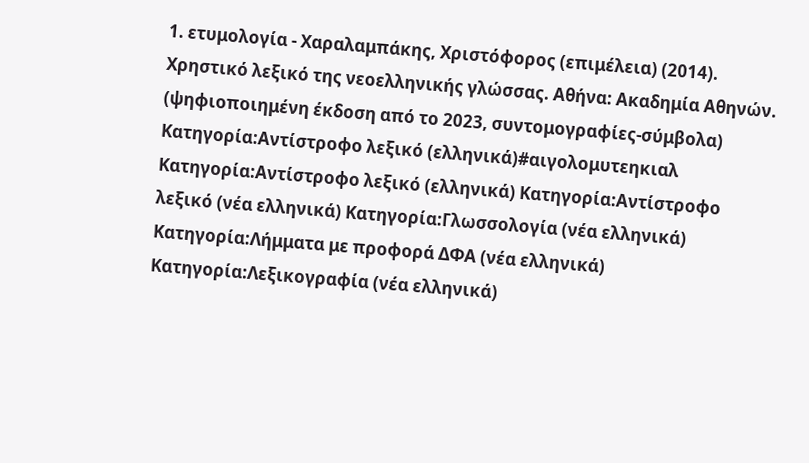1. ετυμολογία - Χαραλαμπάκης, Χριστόφορος (επιμέλεια) (2014). Χρηστικό λεξικό της νεοελληνικής γλώσσας. Αθήνα: Ακαδημία Αθηνών. (ψηφιοποιημένη έκδοση από το 2023, συντομογραφίες-σύμβολα)
Κατηγορία:Αντίστροφο λεξικό (ελληνικά)#αιγολομυτεηκιαλ
Κατηγορία:Αντίστροφο λεξικό (ελληνικά) Κατηγορία:Αντίστροφο λεξικό (νέα ελληνικά) Κατηγορία:Γλωσσολογία (νέα ελληνικά) Κατηγορία:Λήμματα με προφορά ΔΦΑ (νέα ελληνικά) Κατηγορία:Λεξικογραφία (νέα ελληνικά)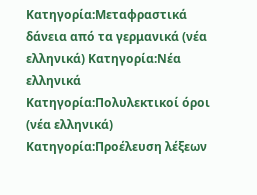Κατηγορία:Μεταφραστικά δάνεια από τα γερμανικά (νέα ελληνικά) Κατηγορία:Νέα ελληνικά Κατηγορία:Πολυλεκτικοί όροι (νέα ελληνικά) Κατηγορία:Προέλευση λέξεων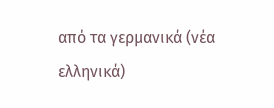από τα γερμανικά (νέα ελληνικά)